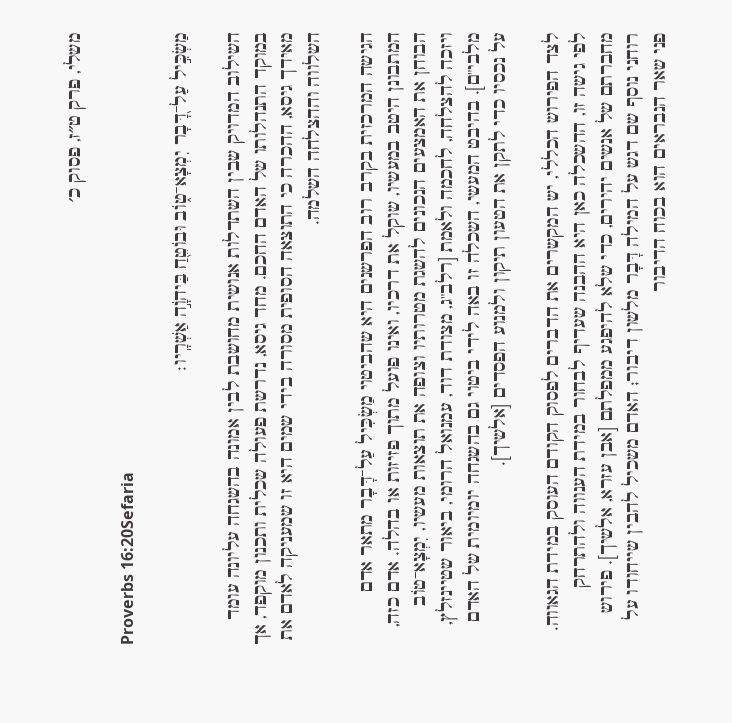משלי, פרק ט״ז, פסוק כ׳

Proverbs 16:20Sefaria

מַשְׂכִּ֣יל עַל־דָּ֭בָר יִמְצָא־ט֑וֹב וּבוֹטֵ֖חַ בַּיהֹוָ֣ה אַשְׁרָֽיו׃

השילוב המדויק שבין השתדלות אנושית מחושבת לבין אמונה בהשגחה עליונה עומד במוקד התנהלותו של האדם החכם. מחד גיסא, נדרשת פעולה שכלית ותכנון מוקפד, אך מאידך גיסא, ההכרה כי התוצאה הסופית מסורה בידי שמים היא זו שמעניקה לאדם את השלווה וההצלחה השלמה.

הגישה המרכזית בקרב רוב הפרשנים היא שהביטוי מַשְׂכִּיל עַל־דָּבָר מתאר אדם המתבונן היטב במעשיו, שוקל את דרכיו, ואינו פועל מתוך פזיזות או בהלה. אדם כזה, הבוחן את האמצעים הנכונים להשגת מטרותיו וצופה את תוצאות מעשיו, יִמְצָא־טוֹב ויזכה להצלחה, לחכמה ולאמת [רלב"ג, מצודת דוד, עמנואל הרומי, ביאור שטיינזלץ, מלבי"ם]. בהיבט המעשי, השכלה זו באה לידי ביטוי גם בהשגחה יומיומית של האדם על נכסיו כדי לתקן את הטעון תיקון ולמנוע הפסדים [אלשיך].

לצד הפירוש הכללי, יש המקשרים את הדברים לפסוק הקודם העוסק במידת הגאווה. לפי גישה זו, ההשכלה כאן היא ההבנה שעדיף לבחור במידת הענווה ולהתרחק מחברתם של אנשים יהירים, כדי שלא להיפגע ממפלתם [אבן עזרא, אלשיך]. פירוש רוחני נוסף שם דגש על המילה דָּבָר מלשון דיבור; האדם משכיל להבין שייחודו על פני שאר הנבראים הוא בכוח הדיבור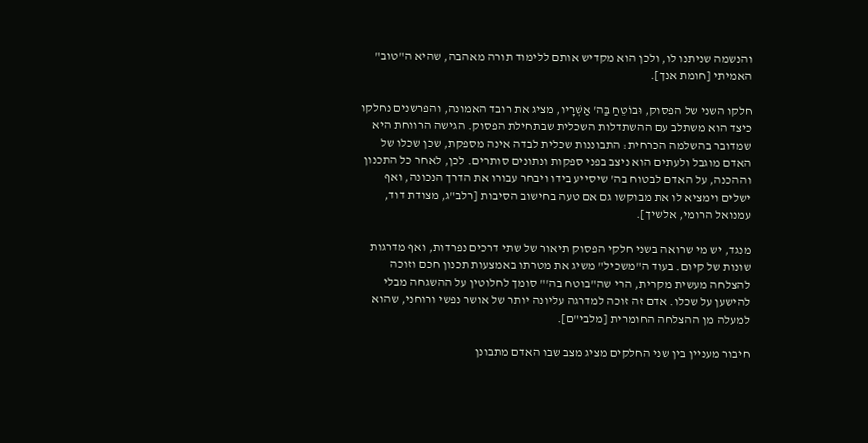והנשמה שניתנו לו, ולכן הוא מקדיש אותם ללימוד תורה מאהבה, שהיא ה"טוב" האמיתי [חומת אנך].

חלקו השני של הפסוק, וּבוֹטֵחַ בַּה' אַשְׁרָיו, מציג את רובד האמונה, והפרשנים נחלקו כיצד הוא משתלב עם ההשתדלות השכלית שבתחילת הפסוק. הגישה הרווחת היא שמדובר בהשלמה הכרחית: התבוננות שכלית לבדה אינה מספקת, שכן שכלו של האדם מוגבל ולעתים הוא ניצב בפני ספקות ונתונים סותרים. לכן, לאחר כל התכנון וההכנה, על האדם לבטוח בה' שיסייע בידו ויבחר עבורו את הדרך הנכונה, ואף ישלים וימציא לו את מבוקשו גם אם טעה בחישוב הסיבות [רלב"ג, מצודת דוד, עמנואל הרומי, אלשיך].

מנגד, יש מי שרואה בשני חלקי הפסוק תיאור של שתי דרכים נפרדות, ואף מדרגות שונות של קיום. בעוד ה"משכיל" משיג את מטרתו באמצעות תכנון חכם וזוכה להצלחה מעשית מקרית, הרי שה"בוטח בה'" סומך לחלוטין על ההשגחה מבלי להישען על שכלו. אדם זה זוכה למדרגה עליונה יותר של אושר נפשי ורוחני, שהוא למעלה מן ההצלחה החומרית [מלבי"ם].

חיבור מעניין בין שני החלקים מציג מצב שבו האדם מתבונן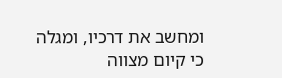ומחשב את דרכיו, ומגלה כי קיום מצווה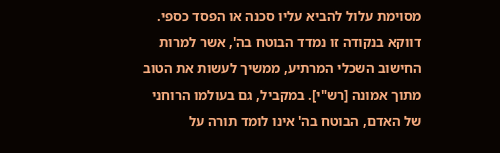מסוימת עלול להביא עליו סכנה או הפסד כספי. דווקא בנקודה זו נמדד הבוטח בה', אשר למרות החישוב השכלי המרתיע, ממשיך לעשות את הטוב מתוך אמונה [רש"י]. במקביל, גם בעולמו הרוחני של האדם, הבוטח בה' אינו לומד תורה על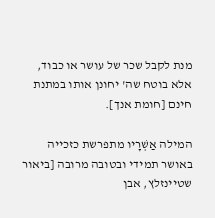מנת לקבל שכר של עושר או כבוד, אלא בוטח שה' יחונן אותו במתנת חינם [חומת אנך].

המילה אַשְׁרָיו מתפרשת כזכייה באושר תמידי ובטובה מרובה [ביאור שטיינזלץ, אבן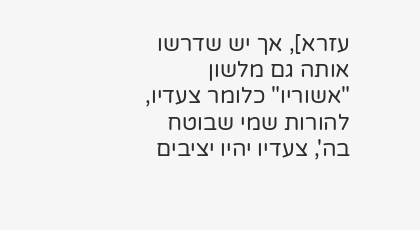עזרא], אך יש שדרשו אותה גם מלשון "אשוריו" כלומר צעדיו, להורות שמי שבוטח בה', צעדיו יהיו יציבים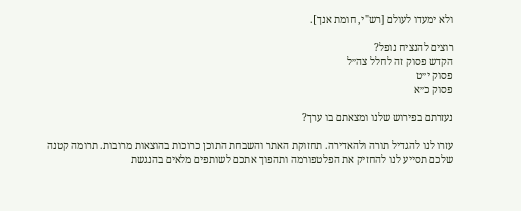ולא ימעדו לעולם [רש"י, חומת אנך].

רוצים להנציח נופל?
הקדש פסוק זה לחלל צה״ל
פסוק י״ט
פסוק כ״א

נעזרתם בפירוש שלנו ומצאתם בו ערך?

עזרו לנו להגדיל תורה ולהאדירה. תחזוקת האתר והשבחת התוכן כרוכות בהוצאות מרובות. תרומה קטנה שלכם תסייע לנו להחזיק את הפלטפורמה ותהפוך אתכם לשותפים מלאים בהנגשת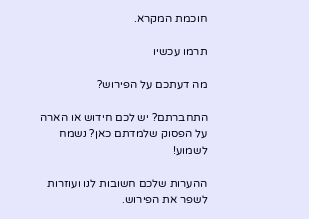חוכמת המקרא.

תרמו עכשיו

מה דעתכם על הפירוש?

התחברתם? יש לכם חידוש או הארה על הפסוק שלמדתם כאן? נשמח לשמוע!

ההערות שלכם חשובות לנו ועוזרות לשפר את הפירוש.